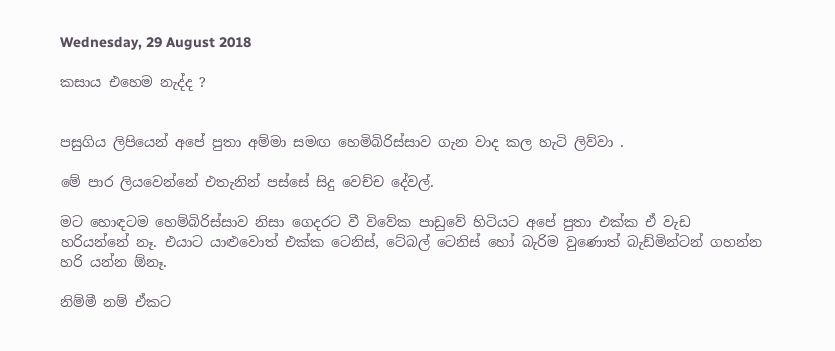Wednesday, 29 August 2018

කසාය එහෙම නැද්ද ?


පසුගිය ලිපියෙන් අපේ පුතා අම්මා සමඟ හෙමිබිරිස්සාව ගැන වාද කල හැටි ලිව්වා .

මේ පාර ලියවෙන්නේ එතැනින් පස්සේ සිදු වෙච්ච දේවල්.

මට හොඳටම හෙම්බිරිස්සාව නිසා ගෙදරට වී විවේක පාඩුවේ හිටියට අපේ පුතා එක්ක ඒ වැඩ හරියන්නේ නෑ. එයාට යාළුවොත් එක්ක ටෙනිස්, ටේබල් ටෙනිස් හෝ බැරිම වුණොත් බැඩ්මින්ටන් ගහන්න හරි යන්න ඕනෑ.

නිම්මී නම් ඒකට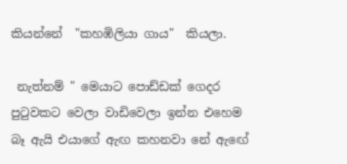කියන්නේ  "කහඹිලියා ගාය"  කියලා.

 නැත්නම් " මෙයාට පොඩ්ඩක් ගෙදර පුටුවකට වෙලා වාඩිවෙලා ඉන්න එහෙම බෑ ඇයි එයාගේ ඇඟ කහනවා නේ ඇඟේ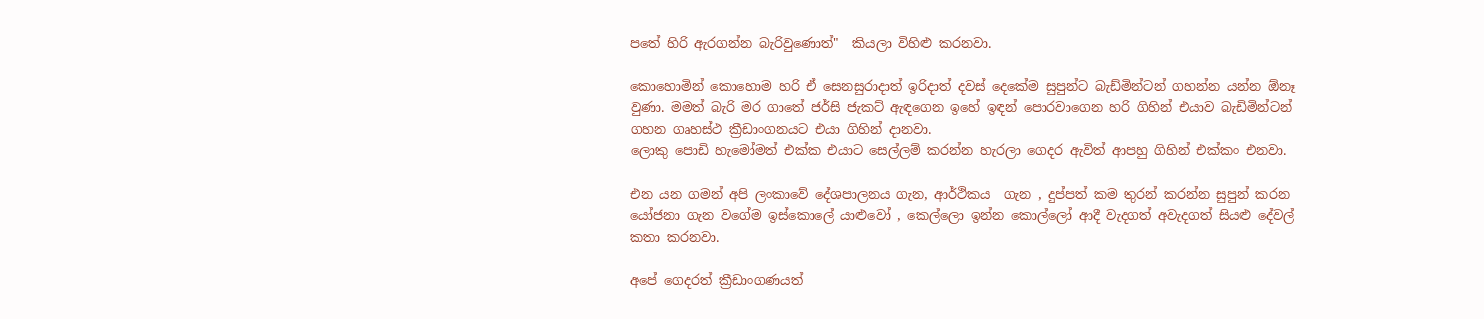පතේ හිරි ඇරගන්න බැරිවුණොත්"  කියලා විහිළු කරනවා.

කොහොමින් කොහොම හරි ඒ සෙනසුරාදාත් ඉරිදාත් දවස් දෙකේම සුපුන්ට බැඩ්මින්ටන් ගහන්න යන්න ඕනෑ වුණා. මමත් බැරි මර ගාතේ ජර්සි ජැකට් ඇඳගෙන ඉහේ ඉඳන් පොරවාගෙන හරි ගිහින් එයාව බැඩිමින්ටන් ගහන ගෘහස්ථ ක්‍රීඩාංගනයට එයා ගිහින් දානවා.
ලොකු පොඩි හැමෝමත් එක්ක එයාට සෙල්ලම් කරන්න හැරලා ගෙදර ඇවිත් ආපහු ගිහින් එක්කං එනවා.

එන යන ගමන් අපි ලංකාවේ දේශපාලනය ගැන, ආර්ථිකය  ගැන , දුප්පත් කම තුරන් කරන්න සුපුන් කරන යෝජනා ගැන වගේම ඉස්කොලේ යාළුවෝ , කෙල්ලො ඉන්න කොල්ලෝ ආදී වැදගත් අවැදගත් සියළු දේවල් කතා කරනවා.

අපේ ගෙදරත් ක්‍රීඩාංගණයත්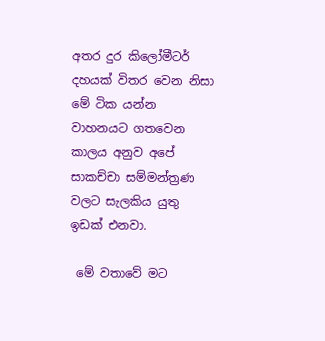අතර දුර කිලෝමීටර් දහයක් විතර වෙන නිසා මේ ටික යන්න වාහනයට ගතවෙන කාලය අනුව අපේ සාකච්චා සම්මන්ත්‍රණ වලට සැලකිය යුතු ඉඩක් එනවා.

 මේ වතාවේ මට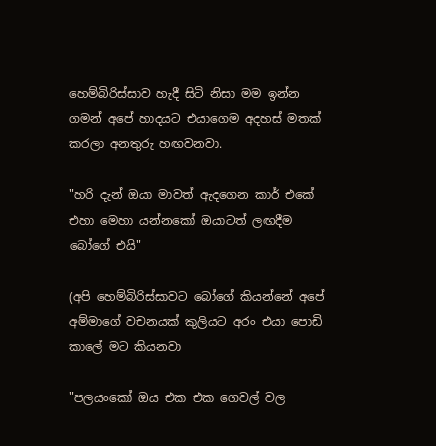හෙම්බිරිස්සාව හැදී සිටි නිසා මම ඉන්න ගමන් අපේ හාදයට එයාගෙම අදහස් මතක් කරලා අනතුරු හඟවනවා.

"හරි දැන් ඔයා මාවත් ඇදගෙන කාර් එකේ එහා මෙහා යන්නකෝ ඔයාටත් ලඟදීම බෝගේ එයි"

(අපි හෙම්බිරිස්සාවට බෝගේ කියන්නේ අපේ අම්මාගේ වචනයක් කුලියට අරං එයා පොඩි කාලේ මට කියනවා

"පලයංකෝ ඔය එක එක ගෙවල් වල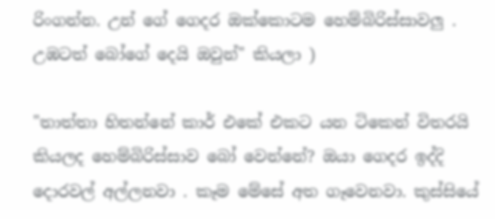රිංගන්න. උන් ගේ ගෙදර ඔක්කොටම හෙම්බිරිස්සාවලු . උඹටත් බෝගේ දෙයි ඔවුන්" කියලා )

"තාත්තා හිතන්නේ කාර් එකේ එකට යන ටිකෙන් විතරයි කියලද හෙම්බිරිස්සාව බෝ වෙන්නේ? ඔයා ගෙදර ඉද්දි දොරවල් අල්ලනවා . කෑම මේසේ අත ගෑවෙනවා. කුස්සියේ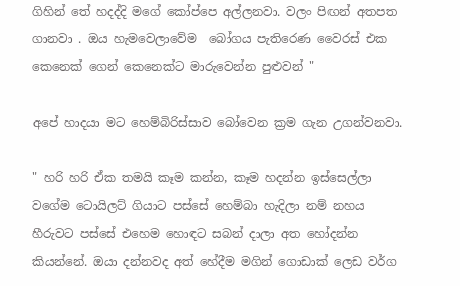ගිහින් තේ හදද්දි මගේ කෝප්පෙ අල්ලනවා. වලං පිඟන් අතපත ගානවා . ඔය හැමවෙලාවේම  බෝගය පැතිරෙණ වෛරස් එක කෙනෙක් ගෙන් කෙනෙක්ට මාරුවෙන්න පුළුවන් "

අපේ හාදයා මට හෙම්බිරිස්සාව බෝවෙන ක්‍රම ගැන උගන්වනවා.

" හරි හරි ඒක තමයි කෑම කන්න, කෑම හදන්න ඉස්සෙල්ලා වගේම ටොයිලට් ගියාට පස්සේ හෙම්බා හැදිලා නම් නහය හීරුවට පස්සේ එහෙම හොඳට සබන් දාලා අත හෝදන්න කියන්නේ. ඔයා දන්නවද අත් හේදීම මගින් ගොඩාක් ලෙඩ වර්ග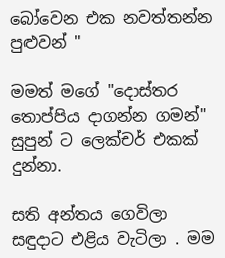බෝවෙන එක නවත්තන්න පුළුවන් "

මමත් මගේ "දොස්තර තොප්පිය දාගන්න ගමන්" සුපුන් ට ලෙක්චර් එකක් දුන්නා.

සති අන්තය ගෙවිලා සඳුදාට එළිය වැටිලා . මම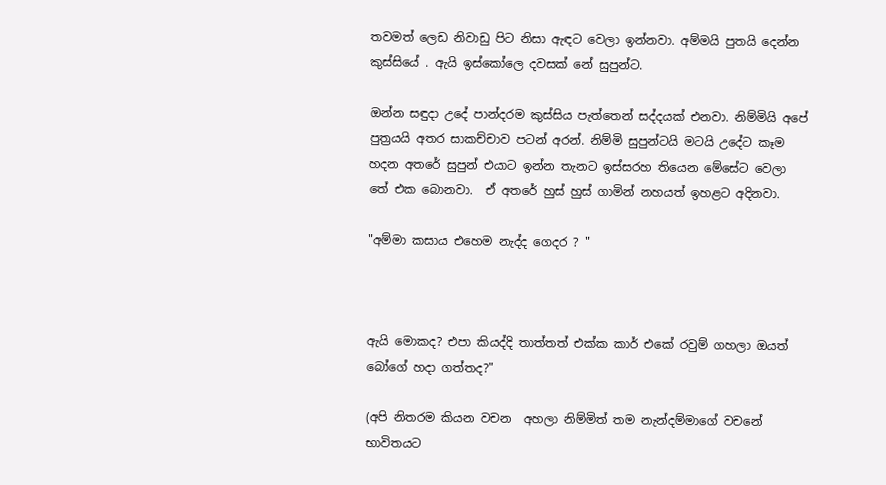තවමත් ලෙඩ නිවාඩු පිට නිසා ඇඳට වෙලා ඉන්නවා. අම්මයි පුතයි දෙන්න කුස්සියේ . ඇයි ඉස්කෝලෙ දවසක් නේ සුපුන්ට.

ඔන්න සඳුදා උදේ පාන්දරම කුස්සිය පැත්තෙන් සද්දයක් එනවා. නිම්මියි අපේ පුත්‍රයයි අතර සාකච්චාව පටන් අරන්. නිම්මි සුපුන්ටයි මටයි උදේට කෑම හදන අතරේ සුපුන් එයාට ඉන්න තැනට ඉස්සරහ තියෙන මේසේට වෙලා තේ එක බොනවා.  ඒ අතරේ හුස් හුස් ගාමින් නහයත් ඉහළට අදිනවා.

"අම්මා කසාය එහෙම නැද්ද ගෙදර ? "



ඇයි මොකද? එපා කියද්දි තාත්තත් එක්ක කාර් එකේ රවුම් ගහලා ඔයත් බෝගේ හදා ගත්තද?"

(අපි නිතරම කියන වචන  අහලා නිම්මිත් තම නැන්දම්මාගේ වචනේ භාවිතයට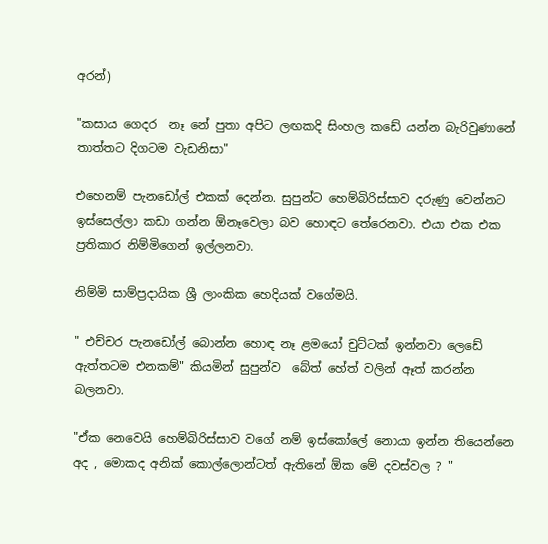අරන්)

"කසාය ගෙදර  නෑ නේ පුතා අපිට ලඟකදි සිංහල කඩේ යන්න බැරිවුණානේ තාත්තට දිගටම වැඩනිසා"

එහෙනම් පැනඩෝල් එකක් දෙන්න. සුපුන්ට හෙම්බිරිස්සාව දරුණු වෙන්නට ඉස්සෙල්ලා කඩා ගන්න ඕනෑවෙලා බව හොඳට තේරෙනවා. එයා එක එක ප්‍රතිකාර නිම්මිගෙන් ඉල්ලනවා.

නිම්මි සාම්ප්‍රදායික ශ්‍රී ලාංකික හෙදියක් වගේමයි.

" එච්චර පැනඩෝල් බොන්න හොඳ නෑ ළමයෝ චුට්ටක් ඉන්නවා ලෙඩේ ඇත්තටම එනකම්" කියමින් සුපුන්ව  බේත් හේත් වලින් ඈත් කරන්න බලනවා.

"ඒක නෙවෙයි හෙම්බිරිස්සාව වගේ නම් ඉස්කෝලේ නොයා ඉන්න තියෙන්නෙ අද , මොකද අනික් කොල්ලොන්ටත් ඇතිනේ ඕක මේ දවස්වල ? "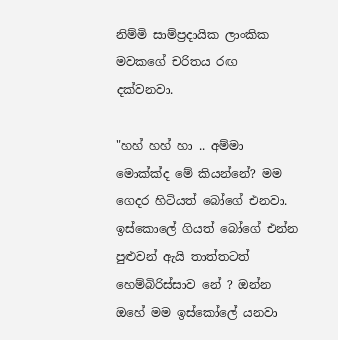නිම්මි සාම්ප්‍රදායික ලාංකික මවකගේ චරිතය රඟ දක්වනවා.

"හහ් හහ් හා .. අම්මා මොක්ක්ද මේ කියන්නේ? මම ගෙදර හිටියත් බෝගේ එනවා. ඉස්කොලේ ගියත් බෝගේ එන්න පුළුවන් ඇයි තාත්තටත් හෙම්බිරිස්සාව නේ ? ඔන්න ඔහේ මම ඉස්කෝලේ යනවා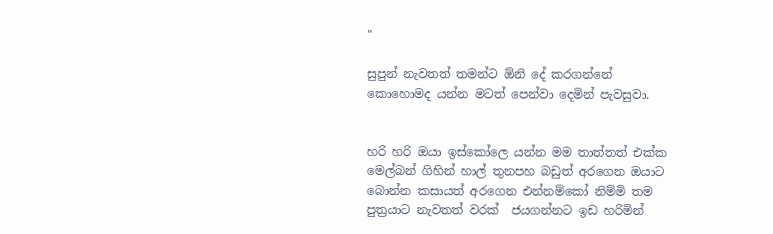"

සුපුන් නැවතත් තමන්ට ඕනි දේ කරගන්නේ කොහොමද යන්න මටත් පෙන්වා දෙමින් පැවසුවා.


හරි හරි ඔයා ඉස්කෝලෙ යන්න මම තාත්තත් එක්ක මෙල්බන් ගිහින් හාල් තුනපහ බඩුත් අරගෙන ඔයාට බොන්න කසායත් අරගෙන එන්නම්කෝ නිම්මි තම පුත්‍රයාට නැවතත් වරක්  ජයගන්නට ඉඩ හරිමින්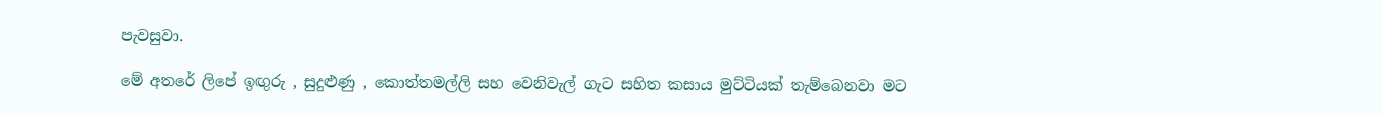පැවසුවා.

මේ අතරේ ලිපේ ඉඟුරු , සුදුළුණු , කොත්තමල්ලි සහ වෙනිවැල් ගැට සහිත කසාය මුට්ටියක් තැම්බෙනවා මට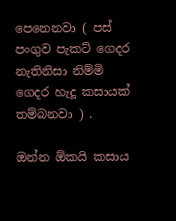පෙනෙනවා ( පස් පංගුව පැකට් ගෙදර නැතිනිසා නිම්මි ගෙදර හැදූ කසායක් තම්බනවා ) .

ඔන්න ඕකයි කසාය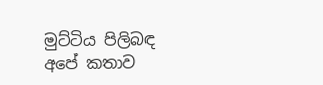මුට්ටිය පිලිබඳ අපේ කතාව